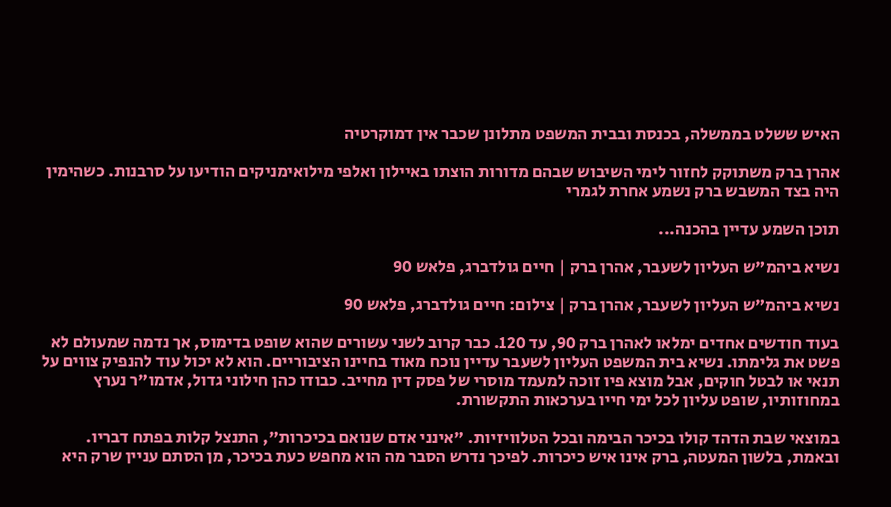האיש ששלט בממשלה, בכנסת ובבית המשפט מתלונן שכבר אין דמוקרטיה

אהרן ברק משתוקק לחזור לימי השיבוש שבהם מדורות הוצתו באיילון ואלפי מילואימניקים הודיעו על סרבנות. כשהימין היה בצד המשבש ברק נשמע אחרת לגמרי

תוכן השמע עדיין בהכנה...

נשיא ביהמ"ש העליון לשעבר, אהרן ברק | חיים גולדברג, פלאש 90

נשיא ביהמ"ש העליון לשעבר, אהרן ברק | צילום: חיים גולדברג, פלאש 90

בעוד חודשים אחדים ימלאו לאהרן ברק 90, עד 120. כבר קרוב לשני עשורים שהוא שופט בדימוס, אך נדמה שמעולם לא פשט את גלימתו. נשיא בית המשפט העליון לשעבר עדיין נוכח מאוד בחיינו הציבוריים. הוא לא יכול עוד להנפיק צווים על תנאי או לבטל חוקים, אבל מוצא פיו זוכה למעמד מוסרי של פסק דין מחייב. כבודו כהן חילוני גדול, אדמו"ר נערץ במחוזותיו, שופט עליון לכל ימי חייו בערכאות התקשורת.

במוצאי שבת הדהד קולו בכיכר הבימה ובכל הטלוויזיות. "אינני אדם שנואם בכיכרות", התנצל קלות בפתח דבריו. ובאמת, בלשון המעטה, ברק אינו איש כיכרות. לפיכך נדרש הסבר מה הוא מחפש כעת בכיכר, מן הסתם עניין שרק היא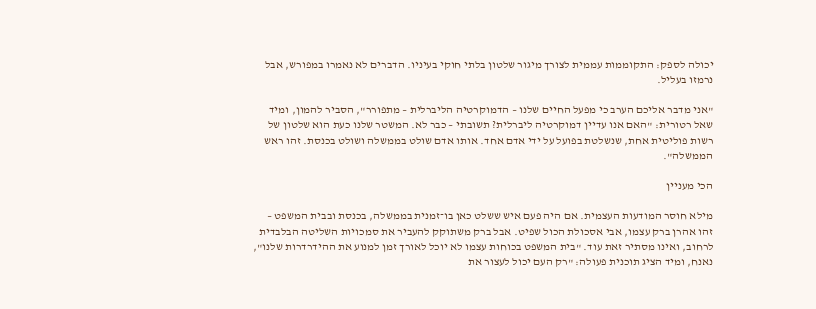יכולה לספק: התקוממות עממית לצורך מיגור שלטון בלתי חוקי בעיניו. הדברים לא נאמרו במפורש, אבל נרמזו בעליל.

"אני מדבר אליכם הערב כי מפעל החיים שלנו – הדמוקרטיה הליברלית – מתפורר", הסביר להמון, ומיד שאל רטורית: "האם אנו עדיין דמוקרטיה ליברלית? תשובתי – כבר לא. המשטר שלנו כעת הוא שלטון של רשות פוליטית אחת, שנשלטת בפועל על ידי אדם אחד. אותו אדם שולט בממשלה ושולט בכנסת. זהו ראש הממשלה".

הכי מעניין

מילא חוסר המודעות העצמית. אם היה פעם איש ששלט כאן בו־זמנית בממשלה, בכנסת ובבית המשפט – זהו אהרן ברק עצמו, אבי אסכולת הכול שפיט. אבל ברק משתוקק להעביר את סמכויות השליטה הבלבדית לרחוב, ואינו מסתיר זאת עוד. "בית המשפט בכוחות עצמו לא יוכל לאורך זמן למנוע את ההידרדרות שלנו", נאנח, ומיד הציג תוכנית פעולה: "רק העם יכול לעצור את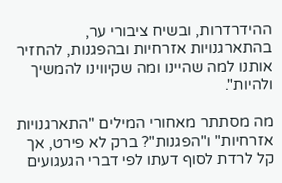ההידרדרות, ובשיח ציבורי ער, בהתארגנויות אזרחיות ובהפגנות, להחזיר אותנו למה שהיינו ומה שקיווינו להמשיך ולהיות".

מה מסתתר מאחורי המילים "התארגנויות אזרחיות" ו"הפגנות"? ברק לא פירט, אך קל לרדת לסוף דעתו לפי דברי הגעגועים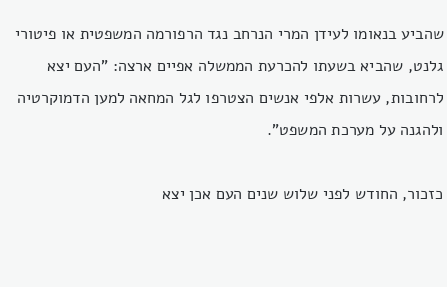שהביע בנאומו לעידן המרי הנרחב נגד הרפורמה המשפטית או פיטורי גלנט, שהביא בשעתו להכרעת הממשלה אפיים ארצה: "העם יצא לרחובות, עשרות אלפי אנשים הצטרפו לגל המחאה למען הדמוקרטיה ולהגנה על מערכת המשפט".

כזכור, החודש לפני שלוש שנים העם אכן יצא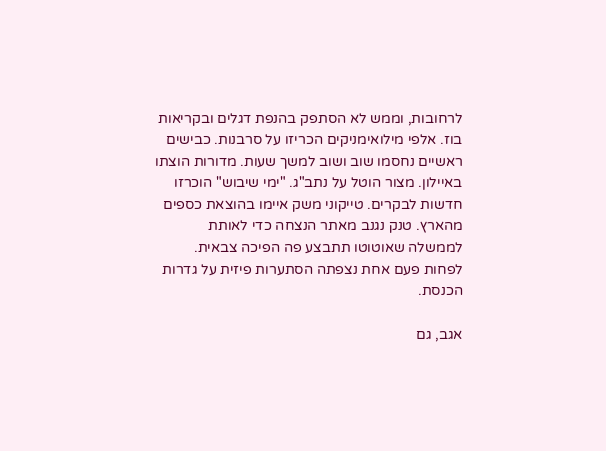לרחובות, וממש לא הסתפק בהנפת דגלים ובקריאות בוז. אלפי מילואימניקים הכריזו על סרבנות. כבישים ראשיים נחסמו שוב ושוב למשך שעות. מדורות הוצתו באיילון. מצור הוטל על נתב"ג. "ימי שיבוש" הוכרזו חדשות לבקרים. טייקוני משק איימו בהוצאת כספים מהארץ. טנק נגנב מאתר הנצחה כדי לאותת לממשלה שאוטוטו תתבצע פה הפיכה צבאית. לפחות פעם אחת נצפתה הסתערות פיזית על גדרות הכנסת.

אגב, גם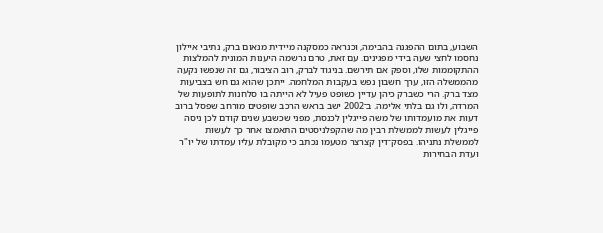השבוע, בתום ההפגנה בהבימה, וכנראה כמסקנה מיידית מנאום ברק, נתיבי איילון נחסמו לחצי שעה בידי מפגינים. עם זאת, טרם נרשמה היענות המונית להמלצות ההתקוממות שלו, וספק אם תירשם. בניגוד לברק, רוב הציבור, גם זה שנפשו נקעה מהממשלה הזו, ערך חשבון נפש בעקבות המלחמה. ייתכן שהוא גם חש בצביעות מצד ברק. הרי כשברק כיהן עדיין כשופט פעיל לא הייתה בו סלחנות לתופעות של המרדה, ולו גם בלתי אלימה. ב־2002 ישב בראש הרכב שופטים מורחב שפסל ברוב דעות את מועמדותו של משה פייגלין לכנסת, מפני שכשבע שנים קודם לכן ניסה פייגלין לעשות לממשלת רבין מה שהקפלניסטים התאמצו אחר כך לעשות לממשלת נתניהו. בפסק־דין קצרצר מטעמו נכתב כי מקובלת עליו עמדתו של יו"ר ועדת הבחירות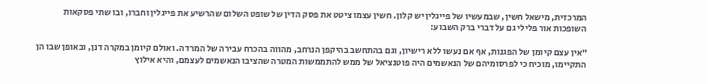המרכזית, מישאל חשין, שבמעשיו של פייגלין יש קלון. חשין עצמו ציטט את פסק הדין של שופט השלום שהרשיע את פייגלין וחברו, ובו שתי פסקאות השופכות אור פלילי גם על דברי ברק השבוע:

"אין עצם קיומן של הפגנות, אף אם נעשו ללא רישיון, וגם בהתחשב בהיקפן הנרחב, מהווה בהכרח עבירה של המרדה. ואולם קיומן במקרה דנן, ובאופן שבו הן התקיימו, מוכיח כי לפרסומיהם של הנאשמים היה פוטנציאל של ממש להתממשות המטרה שהציבו הנאשמים לעצמם, והיא אילוץ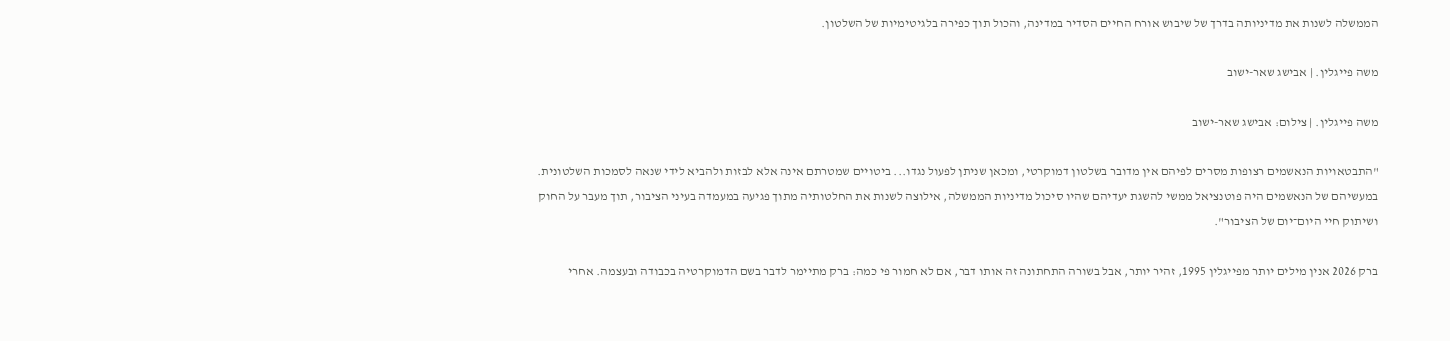הממשלה לשנות את מדיניותה בדרך של שיבוש אורח החיים הסדיר במדינה, והכול תוך כפירה בלגיטימיות של השלטון.

משה פייגלין. | אבישג שאר-ישוב

משה פייגלין. | צילום: אבישג שאר-ישוב

"התבטאויות הנאשמים רצופות מסרים לפיהם אין מדובר בשלטון דמוקרטי, ומכאן שניתן לפעול נגדו... ביטויים שמטרתם אינה אלא לבזות ולהביא לידי שנאה לסמכות השלטונית. במעשיהם של הנאשמים היה פוטנציאל ממשי להשגת יעדיהם שהיו סיכול מדיניות הממשלה, אילוצה לשנות את החלטותיה מתוך פגיעה במעמדה בעיני הציבור, תוך מעבר על החוק ושיתוק חיי היום־יום של הציבור".

ברק 2026 אנין מילים יותר מפייגלין 1995, זהיר יותר, אבל בשורה התחתונה זה אותו דבר, אם לא חמור פי כמה: ברק מתיימר לדבר בשם הדמוקרטיה בכבודה ובעצמה. אחרי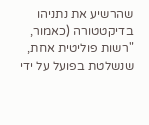שהרשיע את נתניהו בדיקטטורה (כאמור, "רשות פוליטית אחת, שנשלטת בפועל על ידי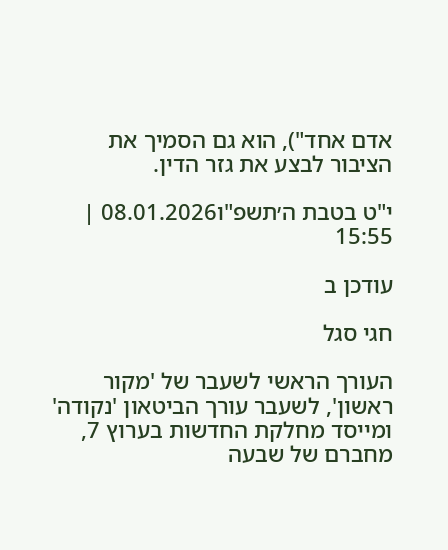אדם אחד"), הוא גם הסמיך את הציבור לבצע את גזר הדין.

י"ט בטבת ה׳תשפ"ו08.01.2026 | 15:55

עודכן ב

חגי סגל

העורך הראשי לשעבר של 'מקור ראשון', לשעבר עורך הביטאון 'נקודה' ומייסד מחלקת החדשות בערוץ 7, מחברם של שבעה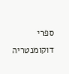ספרי דוקומנטריה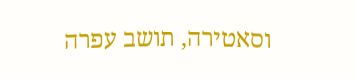וסאטירה, תושב עפרה